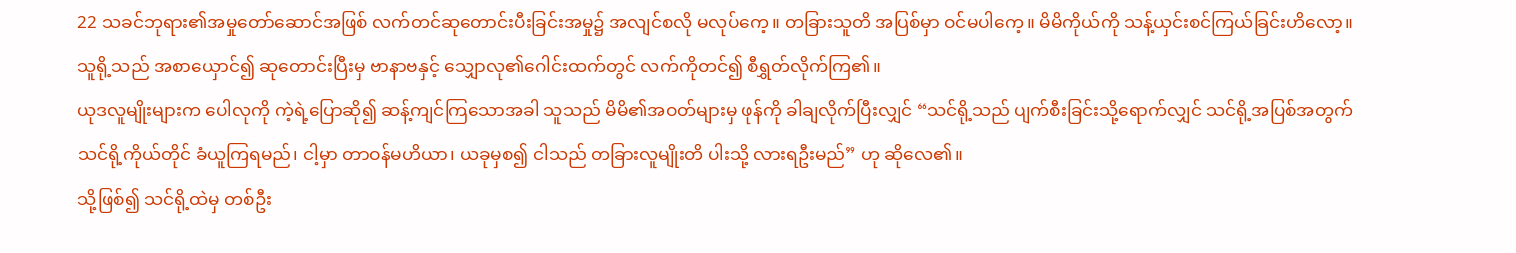22 သခင်ဘုရား၏အမှုတော်ဆောင်အဖြစ် လက်တင်ဆုတောင်းပီးခြင်းအမှု၌ အလျင်စလို မလုပ်ကေ့။ တခြားသူတိ အပြစ်မှာ ဝင်မပါကေ့။ မိမိကိုယ်ကို သန့်ယှင်းစင်ကြယ်ခြင်းဟိလော့။
သူရို့သည် အစာယှောင်၍ ဆုတောင်းပြီးမှ ဗာနာဗနှင့် သျှောလု၏ဂေါင်းထက်တွင် လက်ကိုတင်၍ စီရွှတ်လိုက်ကြ၏။
ယုဒလူမျိုးများက ပေါလုကို ကဲ့ရဲ့ပြောဆို၍ ဆန့်ကျင်ကြသောအခါ သူသည် မိမိ၏အဝတ်များမှ ဖုန်ကို ခါချလိုက်ပြီးလျှင် “သင်ရို့သည် ပျက်စီးခြင်းသို့ရောက်လျှင် သင်ရို့အပြစ်အတွက် သင်ရို့ကိုယ်တိုင် ခံယူကြရမည်၊ ငါ့မှာ တာဝန်မဟိယာ၊ ယခုမှစ၍ ငါသည် တခြားလူမျိုးတိ ပါးသို့ လားရဦးမည်” ဟု ဆိုလေ၏။
သို့ဖြစ်၍ သင်ရို့ထဲမှ တစ်ဦး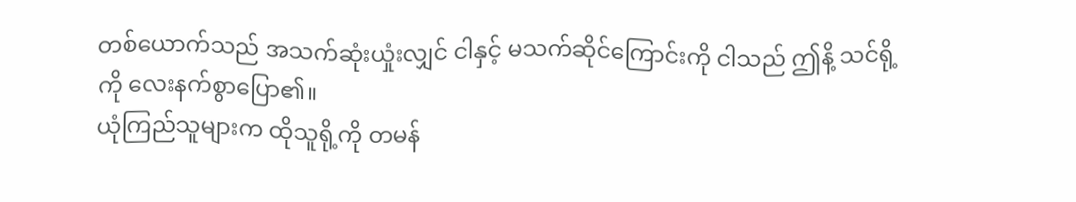တစ်ယောက်သည် အသက်ဆုံးယှုံးလျှင် ငါနှင့် မသက်ဆိုင်ကြောင်းကို ငါသည် ဤနိ့ သင်ရို့ကို လေးနက်စွာပြော၏။
ယုံကြည်သူများက ထိုသူရို့ကို တမန်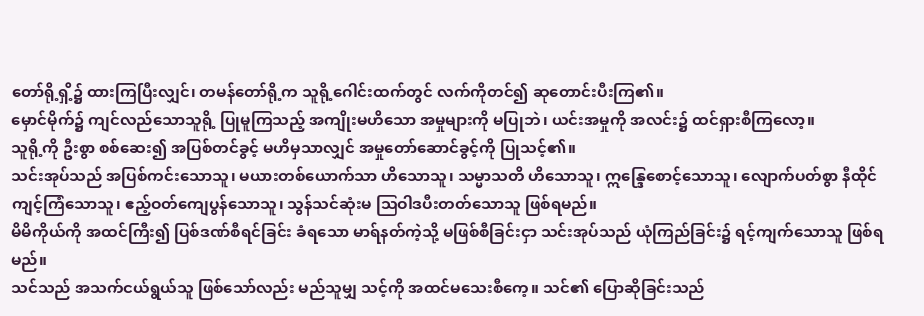တော်ရို့ရှိ့၌ ထားကြပြီးလျှင်၊ တမန်တော်ရို့က သူရို့ဂေါင်းထက်တွင် လက်ကိုတင်၍ ဆုတောင်းပီးကြ၏။
မှောင်မိုက်၌ ကျင်လည်သောသူရို့ ပြုမူကြသည့် အကျိုးမဟိသော အမှုများကို မပြုဘဲ၊ ယင်းအမှုကို အလင်း၌ ထင်ရှားစီကြလော့။
သူရို့ကို ဦးစွာ စစ်ဆေး၍ အပြစ်တင်ခွင့် မဟိမှသာလျှင် အမှုတော်ဆောင်ခွင့်ကို ပြုသင့်၏။
သင်းအုပ်သည် အပြစ်ကင်းသောသူ၊ မယားတစ်ယောက်သာ ဟိသောသူ၊ သမ္မာသတိ ဟိသောသူ၊ ဣန္ဒြေစောင့်သောသူ၊ လျောက်ပတ်စွာ နီထိုင်ကျင့်ကြံသောသူ၊ ဧည့်ဝတ်ကျေပွန်သောသူ၊ သွန်သင်ဆုံးမ ဩဝါဒပီးတတ်သောသူ ဖြစ်ရမည်။
မိမိကိုယ်ကို အထင်ကြီး၍ ပြစ်ဒဏ်စီရင်ခြင်း ခံရသော မာရ်နတ်ကဲ့သို့ မဖြစ်စီခြင်းငှာ သင်းအုပ်သည် ယုံကြည်ခြင်း၌ ရင့်ကျက်သောသူ ဖြစ်ရမည်။
သင်သည် အသက်ငယ်ရွယ်သူ ဖြစ်သော်လည်း မည်သူမျှ သင့်ကို အထင်မသေးစီကေ့။ သင်၏ ပြောဆိုခြင်းသည်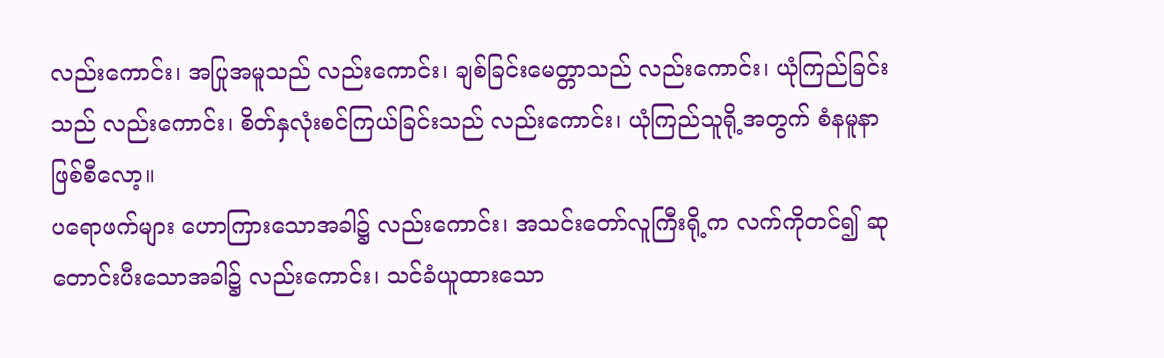လည်းကောင်း၊ အပြုအမူသည် လည်းကောင်း၊ ချစ်ခြင်းမေတ္တာသည် လည်းကောင်း၊ ယုံကြည်ခြင်းသည် လည်းကောင်း၊ စိတ်နှလုံးစင်ကြယ်ခြင်းသည် လည်းကောင်း၊ ယုံကြည်သူရို့အတွက် စံနမူနာ ဖြစ်စီလော့။
ပရောဖက်များ ဟောကြားသောအခါ၌ လည်းကောင်း၊ အသင်းတော်လူကြီးရို့က လက်ကိုတင်၍ ဆုတောင်းပီးသောအခါ၌ လည်းကောင်း၊ သင်ခံယူထားသော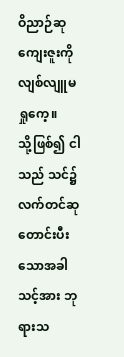ဝိညာဉ်ဆုကျေးဇူးကို လျစ်လျူမရှုကေ့။
သို့ဖြစ်၍ ငါသည် သင်၌ လက်တင်ဆုတောင်းပီးသောအခါ သင့်အား ဘုရားသ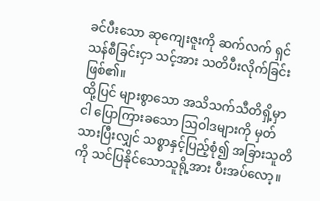ခင်ပီးသော ဆုကျေးဇူးကို ဆက်လက် ရှင်သန်စီခြင်းငှာ သင့်အား သတိပီးလိုက်ခြင်းဖြစ်၏။
ထို့ပြင် များစွာသော အသိသက်သီတိရှိ့မှာ ငါ ပြောကြားခသော ဩဝါဒများကို မှတ်သားပြီးလျှင် သစ္စာနှင့်ပြည့်စုံ၍ အခြားသူတိကို သင်ပြနိုင်သောသူရို့အား ပီးအပ်လော့။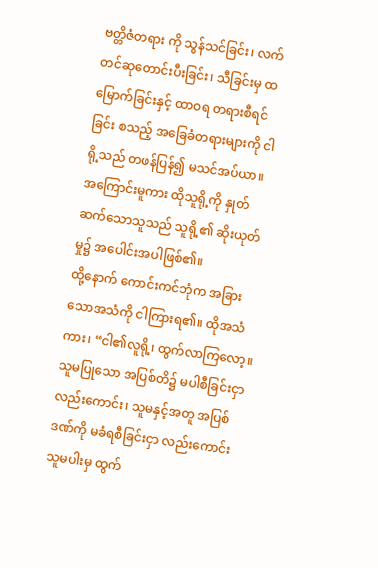ဗတ္တိဇံတရား ကို သွန်သင်ခြင်း၊ လက်တင်ဆုတောင်းပီးခြင်း၊ သီခြင်းမှ ထမြောက်ခြင်းနှင့် ထာဝရ တရားစီရင်ခြင်း စသည့် အခြေခံတရားများကို ငါရို့သည် တဖန်ပြန်၍ မသင်အပ်ယာ။
အကြောင်းမူကား ထိုသူရို့ကို နှုတ်ဆက်သောသူသည် သူရို့၏ ဆိုးယုတ်မှု၌ အပေါင်းအပါဖြစ်၏။
ထို့နောက် ကောင်းကင်ဘုံက အခြားသောအသံကို ငါကြားရ၏။ ထိုအသံကား၊ “ငါ၏လူရို့၊ ထွက်လာကြလော့။ သူမပြုသော အပြစ်တိ၌ မပါစီခြင်းငှာ လည်းကောင်း၊ သူမနှင့်အတူ အပြစ်ဒဏ်ကို မခံရစီခြင်းငှာ လည်းကောင်း သူမပါးမှ ထွက်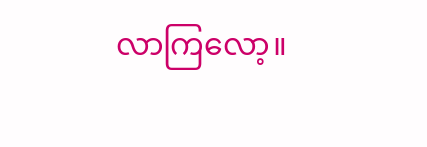လာကြလော့။